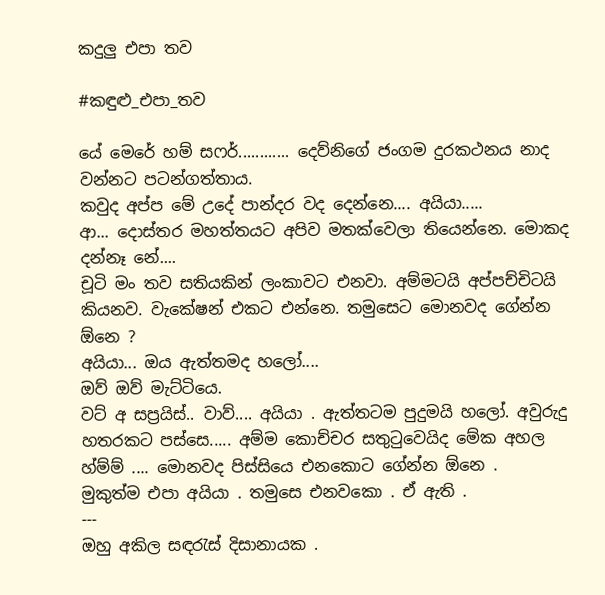කදුලු එපා තව

#කඳුළු_එපා_තව

යේ මෙරේ හම් සෆර්............ දෙව්නිගේ ජංගම දුරකථනය නාද වන්නට පටන්ගත්තාය.
කවුද අප්ප මේ උදේ පාන්දර වද දෙන්නෙ.... අයියා.....
ආ... දොස්තර මහත්තයට අපිව මතක්වෙලා තියෙන්නෙ. මොකද දන්නෑ නේ....
චූටි මං තව සතියකින් ලංකාවට එනවා. අම්මටයි අප්පච්චිටයි කියනව. වැකේෂන් එකට එන්නෙ. තමුසෙට මොනවද ගේන්න ඕනෙ ?
අයියා... ඔය ඇත්තමද හලෝ....
ඔව් ඔව් මැට්ටියෙ.
වට් අ සප්‍රයිස්.. වාව්.... අයියා . ඇත්තටම පුදුමයි හලෝ. අවුරුදු හතරකට පස්සෙ..... අම්ම කොච්චර සතුටුවෙයිද මේක අහල
හ්ම්ම් .... මොනවද පිස්සියෙ එනකොට ගේන්න ඕනෙ .
මුකුත්ම එපා අයියා . තමුසෙ එනවකො . ඒ ඇති .
---
ඔහු අකිල සඳරැස් දිසානායක .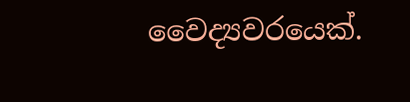වෛද්‍යවරයෙක්.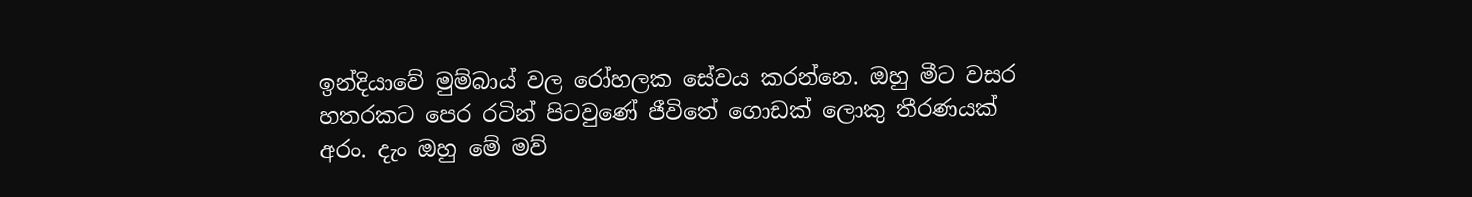ඉන්දියාවේ මුම්බාය් වල රෝහලක සේවය කරන්නෙ. ඔහු මීට වසර හතරකට පෙර රටින් පිටවුණේ ජීවිතේ ගොඩක් ලොකු තීරණයක් අරං. දැං ඔහු මේ මව්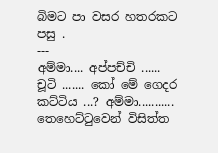බිමට පා වසර හතරකට පසු .
---
අම්මා.... අප්පච්චි ...... චූටි ....... කෝ මේ ගෙදර කට්ටිය ...? අම්මා...........
තෙහෙට්ටුවෙන් විසිත්ත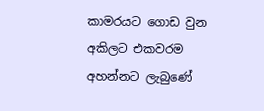කාමරයට ගොඩ වුන අකිලට එකවරම අහන්නට ලැබුණේ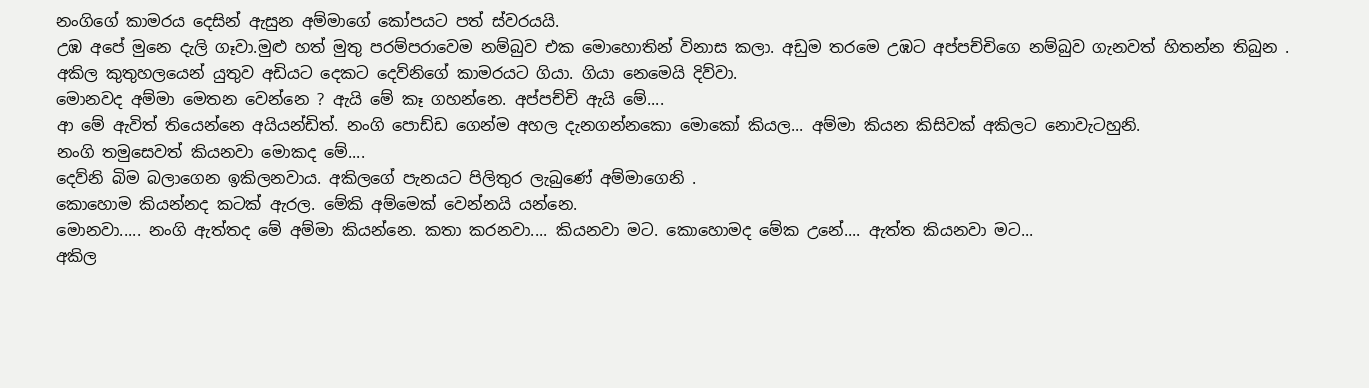නංගිගේ කාමරය දෙසින් ඇසුන අම්මාගේ කෝපයට පත් ස්වරයයි.
උඹ අපේ මුනෙ දැලි ගෑවා.මුළු හත් මුතු පරම්පරාවෙම නම්බුව එක මොහොතින් විනාස කලා. අඩුම තරමෙ උඹට අප්පච්චිගෙ නම්බුව ගැනවත් හිතන්න තිබුන .
අකිල කුතුහලයෙන් යුතුව අඩියට දෙකට දෙව්නිගේ කාමරයට ගියා. ගියා නෙමෙයි දිව්වා.
මොනවද අම්මා මෙතන වෙන්නෙ ? ඇයි මේ කෑ ගහන්නෙ. අප්පච්චි ඇයි මේ....
ආ මේ ඇවිත් තියෙන්නෙ අයියන්ඩිත්. නංගි පොඩ්ඩ ගෙන්ම අහල දැනගන්නකො මොකෝ කියල... අම්මා කියන කිසිවක් අකිලට නොවැටහුනි.
නංගි තමුසෙවත් කියනවා මොකද මේ....
දෙව්නි බිම බලාගෙන ඉකිලනවාය. අකිලගේ පැනයට පිලිතුර ලැබුණේ අම්මාගෙනි .
කොහොම කියන්නද කටක් ඇරල. මේකි අම්මෙක් වෙන්නයි යන්නෙ.
මොනවා..... නංගි ඇත්තද මේ අම්මා කියන්නෙ. කතා කරනවා.... කියනවා මට. කොහොමද මේක උනේ.... ඇත්ත කියනවා මට...
අකිල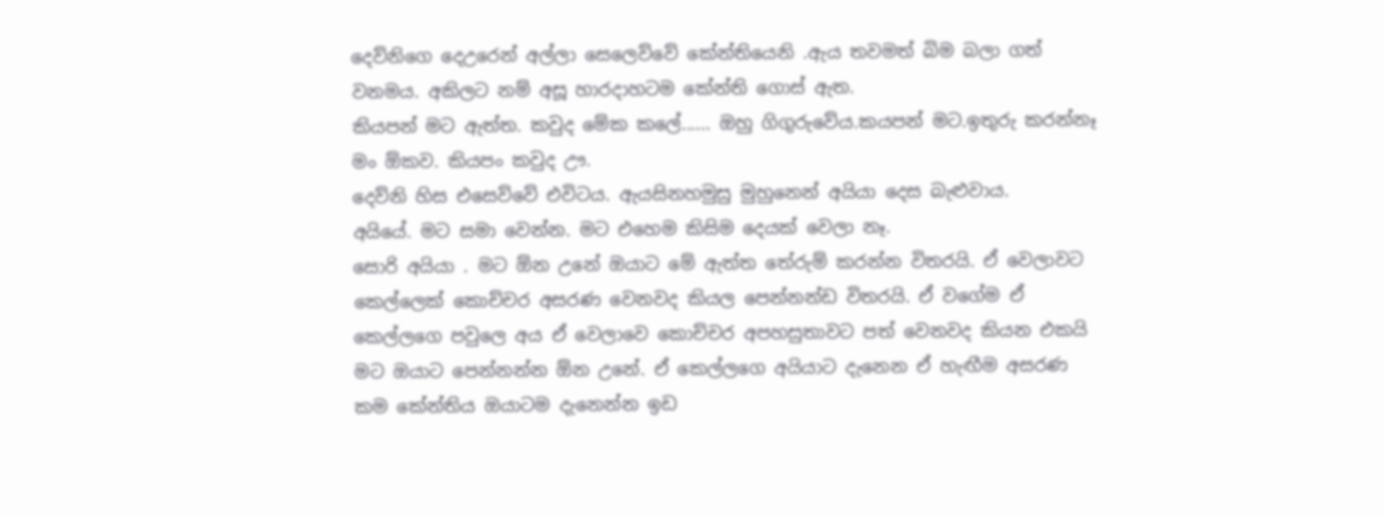දෙව්නිගෙ දෙඋරෙන් අල්ලා සෙලෙව්වේ කේන්තියෙනි .ඇය තවමත් බිම බලා ගත් වනමය. අකිලට නම් අසූ හාරදාහටම කේන්ති ගොස් ඇත.
කියපන් මට ඇත්ත. කවුද මේක කලේ...... ඔහු ගිගුරුවේය.කයපන් මට.ඉතුරු කරන්නෑ මං ඕකව. කියපං කවුද ඌ.
දෙව්නි හිස එසෙව්වේ එවිටය. ඇයසිනහමුසු මුහුනෙන් අයියා දෙස බැළුවාය.
අයියේ. මට සමා වෙන්න. මට එහෙම කිසිම දෙයක් වෙලා නෑ.
සොරි අයියා . මට ඕන උනේ ඔයාට මේ ඇත්ත තේරුම් කරන්න විතරයි. ඒ වෙලාවට කෙල්ලෙක් කොච්චර අසරණ වෙනවද කියල පෙන්නන්ඩ විතරයි. ඒ වගේම ඒ කෙල්ලගෙ පවුලෙ අය ඒ වෙලාවෙ කොච්චර අපහසුතාවට පත් වෙනවද කියන එකයි මට ඔයාට පෙන්නන්න ඕන උනේ. ඒ කෙල්ලගෙ අයියාට දැනෙන ඒ හැඟීම අසරණ කම කේන්තිය ඔයාටම දැනෙන්න ඉඩ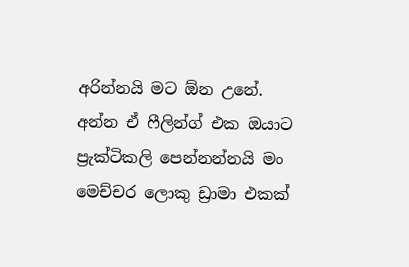අරින්නයි මට ඕන උනේ. අන්න ඒ ෆීලින්ග් එක ඔයාට ප්‍රැක්ටිකලි පෙන්නන්නයි මං මෙච්චර ලොකු ඩ්‍රාමා එකක්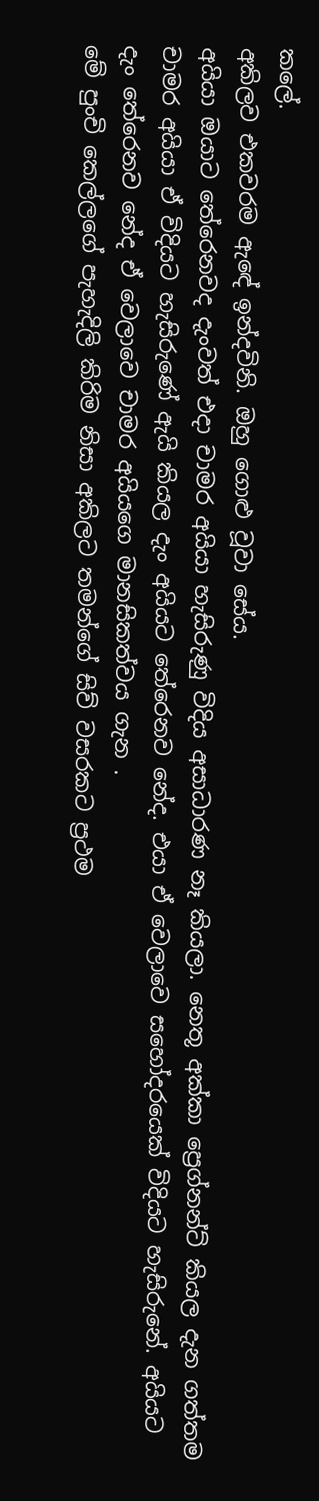කලේ.
අකිලව එකවරම ඇඳේ ඉන්දවිනි. ඔහු ගොළු වූවා සේය.
අයියා ඔයාට තේරෙනවද දැංවත් එදා චාමර අයියා හැසිරුණු විදිය අසාධාරණ නෑ කියලා. නෙතූ අක්කා ප්‍රෙග්නන්ට් කියල දැන ගත්තම චාමර අයියා ඒ විදියට හැසිරුණේ ඇයි කියල දැං අයියට තේරෙනව නේද. එයා ඒ වෙලාවෙ සහෝදරයෙක් විදියට හැසිරුනේ. අයියට දැං තේරෙනව නේද ඒ වෙලාවෙ චාමර අයියගෙ මානසිකත්වය ගැන .
මේ පුංචි කෙල්ලගේ පැහැදිලි කිරිම නිසා අකිලට තමන්ගේ සිව් වසරකට ප්‍රථම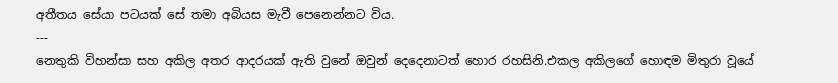අතීතය සේයා පටයක් සේ තමා අබියස මැවී පෙනෙන්නට විය.
---
නෙතුකි විහන්සා සහ අකිල අතර ආදරයක් ඇති වුනේ ඔවුන් දෙදෙනාටත් හොර රහසිනි.එකල අකිලගේ හොඳම මිතුරා වූයේ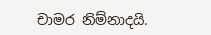චාමර නිම්නාදයි.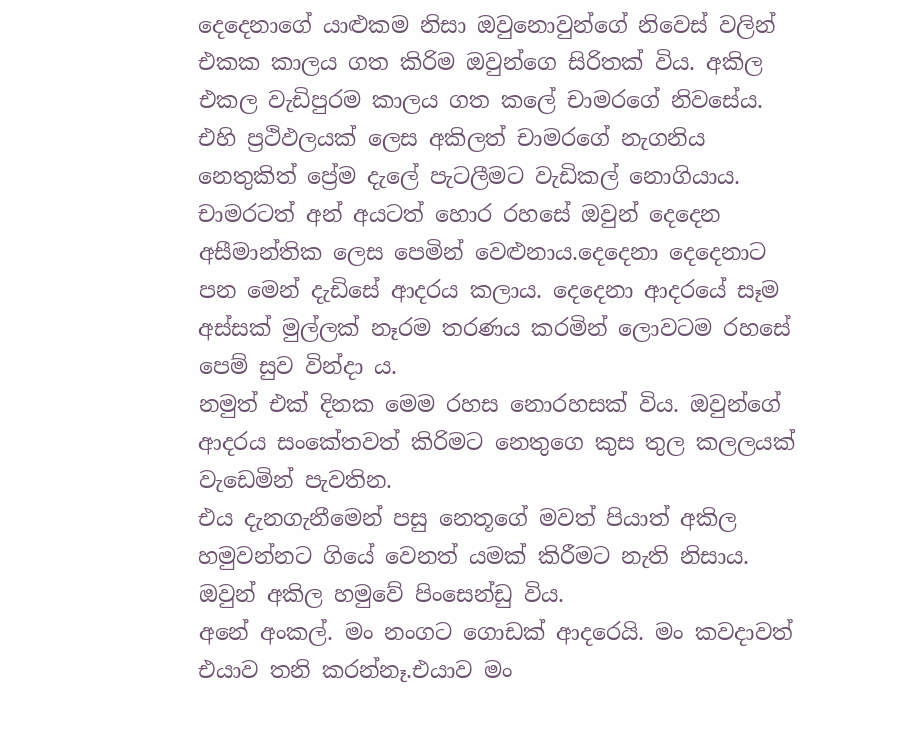දෙදෙනාගේ යාළුකම නිසා ඔවුනොවුන්ගේ නිවෙස් වලින් එකක කාලය ගත කිරිම ඔවුන්ගෙ සිරිතක් විය. අකිල එකල වැඩිපුරම කාලය ගත කලේ චාමරගේ නිවසේය. එහි ප්‍රථිඵලයක් ලෙස අකිලත් චාමරගේ නැගනිය නෙතුකිත් ප්‍රේම දැලේ පැටලීමට වැඩිකල් නොගියාය.
චාමරටත් අන් අයටත් හොර රහසේ ඔවුන් දෙදෙන අසීමාන්තික ලෙස පෙමින් වෙළුනාය.දෙදෙනා දෙදෙනාට පන මෙන් දැඩිසේ ආදරය කලාය. දෙදෙනා ආදරයේ සෑම අස්සක් මුල්ලක් නෑරම තරණය කරමින් ලොවටම රහසේ පෙම් සුව වින්දා ය.
නමුත් එක් දිනක මෙම රහස නොරහසක් විය. ඔවුන්ගේ ආදරය සංකේතවත් කිරිමට නෙතුගෙ කුස තුල කලලයක් වැඩෙමින් පැවතින.
එය දැනගැනීමෙන් පසු නෙතූගේ මවත් පියාත් අකිල හමුවන්නට ගියේ වෙනත් යමක් කිරීමට නැති නිසාය. ඔවුන් අකිල හමුවේ පිංසෙන්ඩු විය.
අනේ අංකල්. මං නංගට ගොඩක් ආදරෙයි. මං කවදාවත් එයාව තනි කරන්නෑ.එයාව මං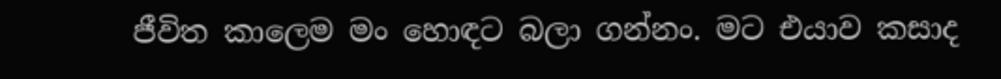ජීවිත කාලෙම මං හොඳට බලා ගන්නං. මට එයාව කසාද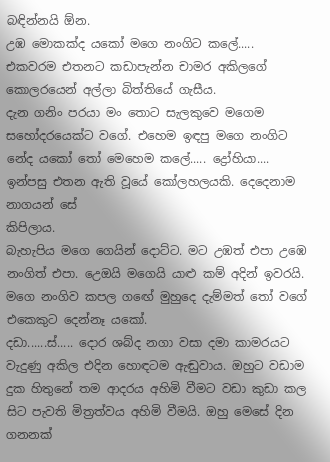බඳින්නයි ඕන.
උඹ මොකක්ද යකෝ මගෙ නංගිට කලේ.....
එකවරම එතනට කඩාපැන්න චාමර අකිලගේ කොලරයෙන් අල්ලා බිත්තියේ ගැසීය.
දැන ගනිං පරයා මං තොට සැලකුවෙ මගෙම සහෝදරයෙක්ට වගේ. එහෙම ඉඳපු මගෙ නංගිට නේද යකෝ තෝ මෙහෙම කලේ..... ද්‍රෝහියා....
ඉන්පසු එතන ඇති වූයේ කෝලහලයකි. දෙදෙනාම නාගයන් සේ
කිපිලාය.
බැහැපිය මගෙ ගෙයින් දොට්ට. මට උඹත් එපා උඹෙ නංගිත් එපා. උෙඔයි මගෙයි යාළු කම් අදින් ඉවරයි.
මගෙ නංගිව කපල ගඟේ මුහුදෙ දැම්මත් තෝ වගේ එකෙකුට දෙන්නෑ යකෝ.
දඩා......ස්..... දොර ශබ්ද නගා වසා දමා කාමරයට වැදුණු අකිල එදින හොඳටම ඇඬුවාය. ඔහුට වඩාම දුක හිතුනේ තම ආදරය අහිමි වීමට වඩා කුඩා කල සිට පැවති මිත්‍රත්වය අහිමි වීමයි. ඔහු මෙසේ දින ගනනක්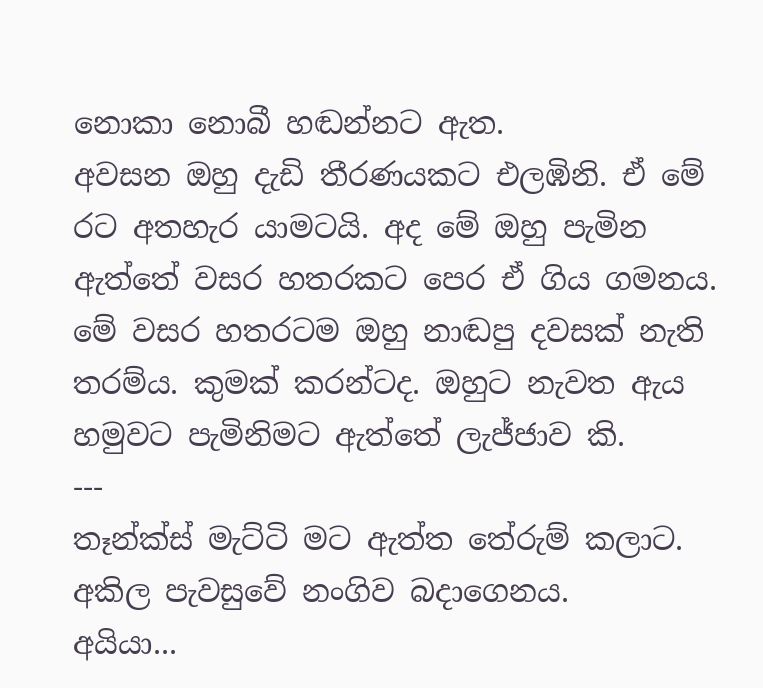නොකා නොබී හඬන්නට ඇත.
අවසන ඔහු දැඩි තීරණයකට එලඹිනි. ඒ මේ රට අතහැර යාමටයි. අද මේ ඔහු පැමින ඇත්තේ වසර හතරකට පෙර ඒ ගිය ගමනය. මේ වසර හතරටම ඔහු නාඬපු දවසක් නැති තරම්ය. කුමක් කරන්ටද. ඔහුට නැවත ඇය හමුවට පැමිනිමට ඇත්තේ ලැජ්ජාව කි.
---
තෑන්ක්ස් මැට්ටි මට ඇත්ත තේරුම් කලාට.
අකිල පැවසුවේ නංගිව බදාගෙනය.
අයියා...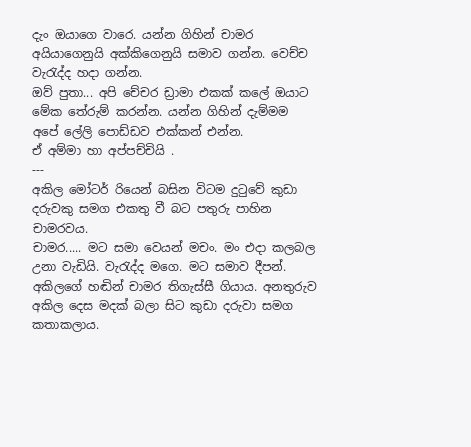දැං ඔයාගෙ වාරෙ. යන්න ගිහින් චාමර අයියාගෙනුයි අක්කිගෙනුයි සමාව ගන්න. වෙච්ච වැරැද්ද හදා ගන්න.
ඔව් පුතා... අපි චේචර ඩ්‍රාමා එකක් කලේ ඔයාට මේක තේරුම් කරන්න. යන්න ගිහින් දැම්මම අපේ ලේලි පොඩ්ඩව එක්කන් එන්න.
ඒ අම්මා හා අප්පච්චියි .
---
අකිල මෝටර් රියෙන් බසින විටම දුටුවේ කුඩා දරුවකු සමග එකතු වී බට පතුරු පාහින චාමරවය.
චාමර..... මට සමා වෙයන් මචං. මං එදා කලබල උනා වැඩියි. වැරැද්ද මගෙ. මට සමාව දීපන්.
අකිලගේ හඬින් චාමර තිගැස්සී ගියාය. අනතුරුව අකිල දෙස මදක් බලා සිට කුඩා දරුවා සමග කතාකලාය.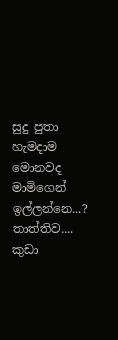සුදු පුතා හැමදාම මොනවද මාමිගෙන් ඉල්ලන්නෙ...?
තාත්තිව.... කුඩා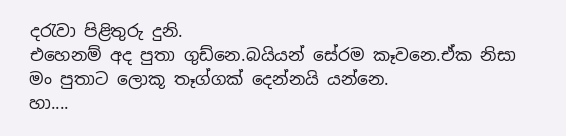දරැවා පිළිතුරු දුනි.
එහෙනම් අද පුතා ගුඩ්නෙ.බයියන් සේරම කෑවනෙ.ඒක නිසා මං පුතාට ලොකූ තෑග්ගක් දෙන්නයි යන්නෙ.
හා....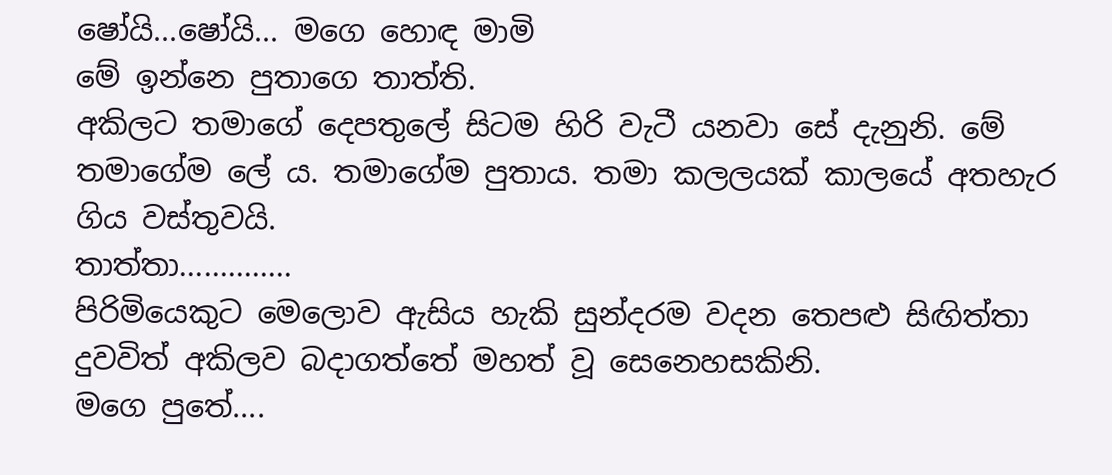ෂෝයි...ෂෝයි... මගෙ හොඳ මාමි
මේ ඉන්නෙ පුතාගෙ තාත්ති.
අකිලට තමාගේ දෙපතුලේ සිටම හිරි වැටී යනවා සේ දැනුනි. මේ තමාගේම ලේ ය. තමාගේම පුතාය. තමා කලලයක් කාලයේ අතහැර ගිය වස්තුවයි.
තාත්තා..............
පිරිමියෙකුට මෙලොව ඇසිය හැකි සුන්දරම වදන තෙපළු සිඟිත්තා දුවවිත් අකිලව බදාගත්තේ මහත් වූ සෙනෙහසකිනි.
මගෙ පුතේ....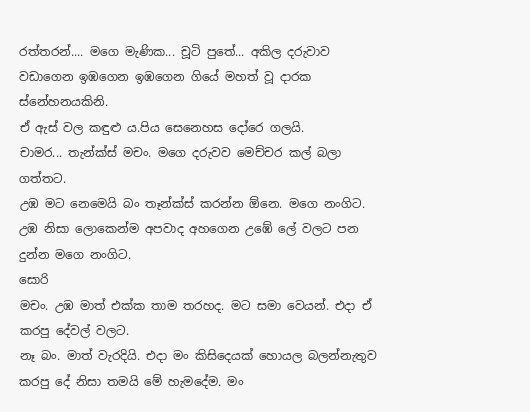රත්තරන්.... මගෙ මැණික... චූටි පුතේ... අකිල දරුවාව වඩාගෙන ඉඹගෙන ඉඹගෙන ගියේ මහත් වූ දාරක ස්නේහනයකිනි.
ඒ ඇස් වල කඳුළු ය.පිය සෙනෙහස දෝරෙ ගලයි.
චාමර... තැන්ක්ස් මචං. මගෙ දරුවව මෙච්චර කල් බලා ගත්තට.
උඹ මට නෙමෙයි බං තෑන්ක්ස් කරන්න ඕනෙ. මගෙ නංගිට. උඹ නිසා ලොකෙන්ම අපවාද අහගෙන උඹේ ලේ වලට පන දුන්න මගෙ නංගිට.
සොරි
මචං. උඹ මාත් එක්ක තාම තරහද. මට සමා වෙයන්. එදා ඒ කරපු දේවල් වලට.
නෑ බං. මාත් වැරදියි. එදා මං කිසිදෙයක් හොයල බලන්නැතුව කරපු දේ නිසා තමයි මේ හැමදේම. මං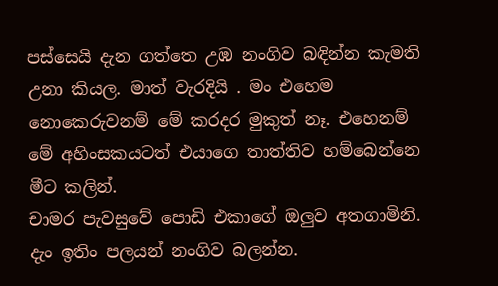පස්සෙයි දැන ගත්තෙ උඹ නංගිව බඳින්න කැමති උනා කියල. මාත් වැරදියි . මං එහෙම නොකෙරුවනම් මේ කරදර මුකුත් නෑ. එහෙනම් මේ අහිංසකයටත් එයාගෙ තාත්තිව හම්බෙන්නෙ මීට කලින්.
චාමර පැවසුවේ පොඩි එකාගේ ඔලුව අතගාමිනි.
දැං ඉතිං පලයන් නංගිව බලන්න.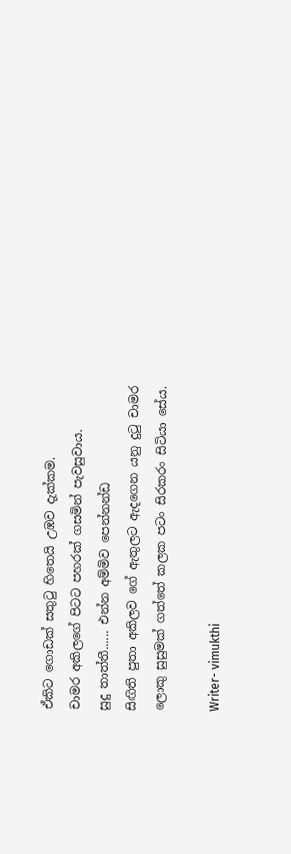ඒකිට ගොඩක් සතුටු හිතෙයි උඹව දැක්කම.
චාමර අකිලගේ පිටට පහරක් ගසමින් පැවසුවාය.
සුදු තාත්තී...... එන්න අම්මිව පෙන්නන්ඩ
සිඟිති පුතා අකිලව ගේ ඇතුලට ඇදගෙන යනු දුටු චාමර ලොකු සුසුමක් ගත්තේ කලක පටං සිරකරං සිටියා සේය.

Writer- vimukthi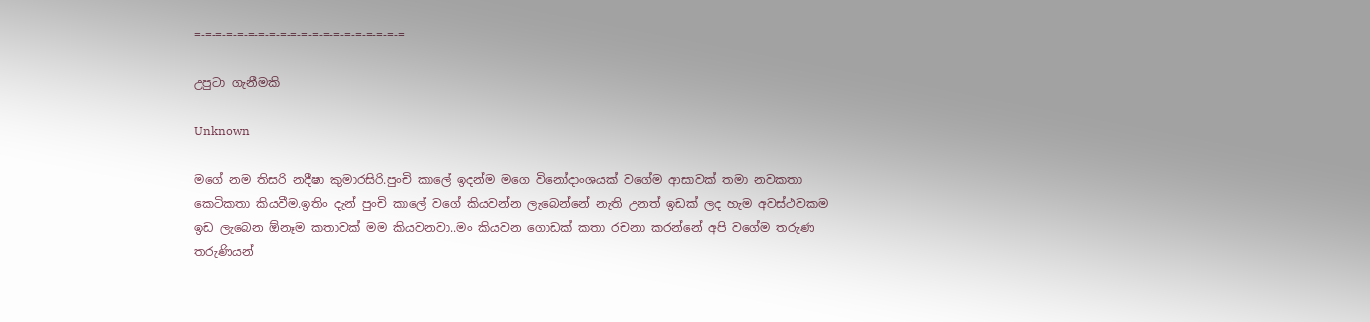=-=-=-=-=-=-=-=-=-=-=-=-=-=-=-=-=-=-=-=

උපුටා ගැනීමකි

Unknown

මගේ නම තිසරි නදීෂා කුමාරසිරි.පුංචි කාලේ ඉදන්ම මගෙ විනෝදාංශයක් වගේම ආසාවක් තමා නවකතා කෙටිකතා කියවීම.ඉතිං දැන් පුංචි කාලේ වගේ කියවන්න ලැබෙන්නේ නැති උනත් ඉඩක් ලද හැම අවස්ථවකම ඉඩ ලැබෙන ඕනෑම කතාවක් මම කියවනවා..මං කියවන ගොඩක් කතා රචනා කරන්නේ අපි වගේම තරුණ තරුණියන්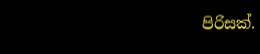පිරිසක්.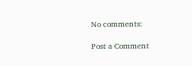No comments:

Post a Comment